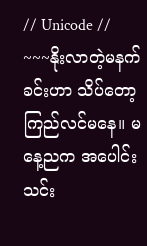// Unicode //
~~~နိုးလာတဲ့မနက်ခင်းဟာ သိပ်တော့ကြည်လင်မနေ။ မနေ့ညက အပေါင်းသင်း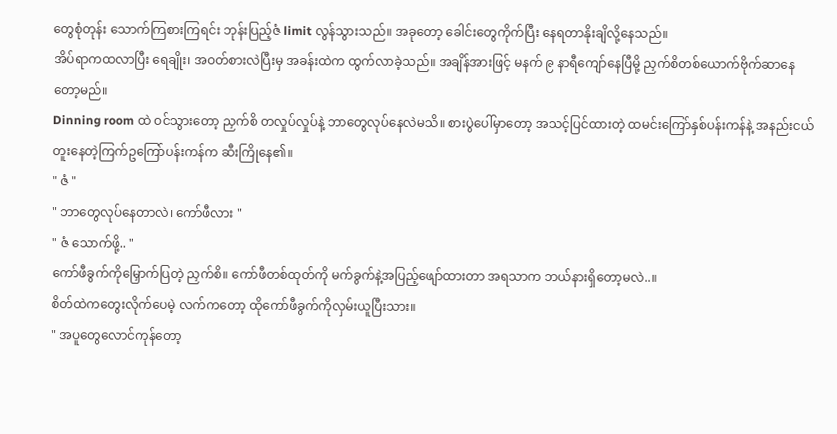တွေစုံတုန်း သောက်ကြစားကြရင်း ဘုန်းပြည့်ဇံ limit လွန်သွားသည်။ အခုတော့ ခေါင်းတွေကိုက်ပြီး နေရတာနိုးချိလို့နေသည်။
အိပ်ရာကထလာပြီး ရေချိုး၊ အဝတ်စားလဲပြီးမှ အခန်းထဲက ထွက်လာခဲ့သည်။ အချိန်အားဖြင့် မနက် ၉ နာရီကျော်နေပြီမို့ ညှက်စိတစ်ယောက်ဗိုက်ဆာနေတော့မည်။
Dinning room ထဲ ဝင်သွားတော့ ညှက်စိ တလှုပ်လှုပ်နဲ့ ဘာတွေလုပ်နေလဲမသိ။ စားပွဲပေါ်မှာတော့ အသင့်ပြင်ထားတဲ့ ထမင်းကြော်နှစ်ပန်းကန်နဲ့ အနည်းငယ်တူးနေတဲ့ကြက်ဥကြော်ပန်းကန်က ဆီးကြိုနေ၏။
" ဇံ "
" ဘာတွေလုပ်နေတာလဲ၊ ကော်ဖီလား "
" ဇံ သောက်ဖို့.. "
ကော်ဖီခွက်ကိုမြှောက်ပြတဲ့ ညှက်စိ။ ကော်ဖီတစ်ထုတ်ကို မက်ခွက်နဲ့အပြည့်ဖျော်ထားတာ အရသာက ဘယ်နားရှိတော့မလဲ..။
စိတ်ထဲကတွေးလိုက်ပေမဲ့ လက်ကတော့ ထိုကော်ဖီခွက်ကိုလှမ်းယူပြီးသား။
" အပူတွေလောင်ကုန်တော့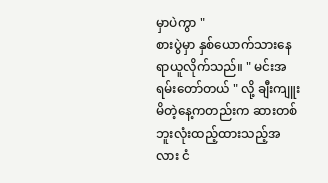မှာပဲကွာ "
စားပွဲမှာ နှစ်ယောက်သားနေရာယူလိုက်သည်။ " မင်းအရမ်းတော်တယ် " လို့ ချီးကျူးမိတဲ့နေ့ကတည်းက ဆားတစ်ဘူးလုံးထည့်ထားသည့်အလား ငံ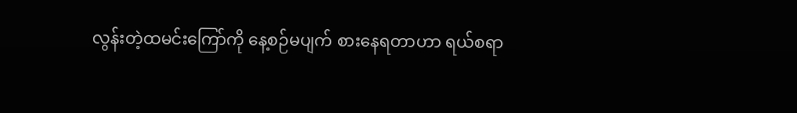လွန်းတဲ့ထမင်းကြော်ကို နေ့စဉ်မပျက် စားနေရတာဟာ ရယ်စရာ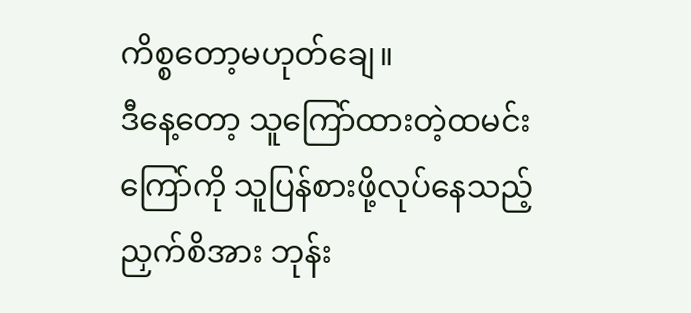ကိစ္စတော့မဟုတ်ချေ။
ဒီနေ့တော့ သူကြော်ထားတဲ့ထမင်းကြော်ကို သူပြန်စားဖို့လုပ်နေသည့် ညှက်စိအား ဘုန်း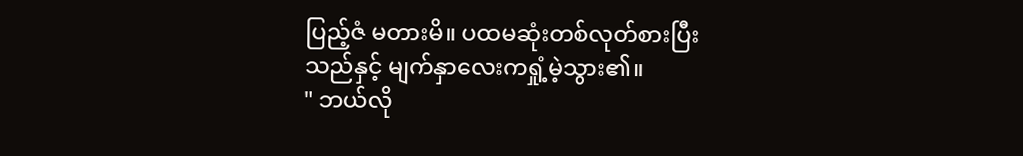ပြည့်ဇံ မတားမိ။ ပထမဆုံးတစ်လုတ်စားပြီးသည်နှင့် မျက်နှာလေးကရှုံ့မဲ့သွား၏။
" ဘယ်လို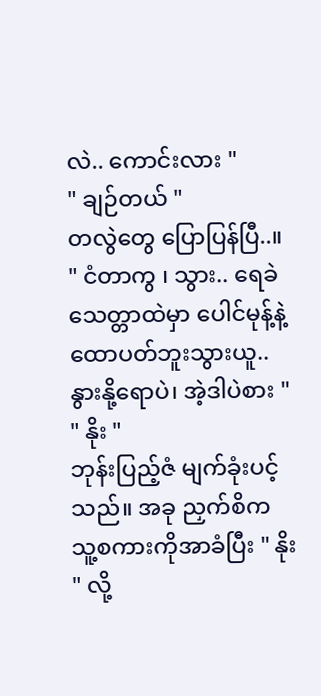လဲ.. ကောင်းလား "
" ချဉ်တယ် "
တလွဲတွေ ပြောပြန်ပြီ..။
" ငံတာကွ ၊ သွား.. ရေခဲသေတ္တာထဲမှာ ပေါင်မုန့်နဲ့ ထောပတ်ဘူးသွားယူ.. နွားနို့ရောပဲ၊ အဲ့ဒါပဲစား "
" နိုး "
ဘုန်းပြည့်ဇံ မျက်ခုံးပင့်သည်။ အခု ညှက်စိက သူ့စကားကိုအာခံပြီး " နိုး " လို့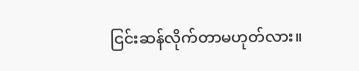ငြင်းဆန်လိုက်တာမဟုတ်လား။